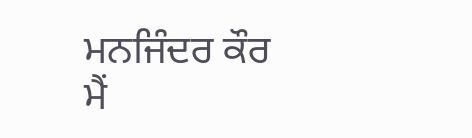ਮਨਜਿੰਦਰ ਕੌਰ
ਮੈਂ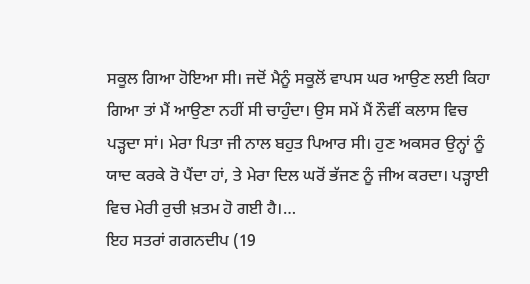ਸਕੂਲ ਗਿਆ ਹੋਇਆ ਸੀ। ਜਦੋਂ ਮੈਨੂੰ ਸਕੂਲੋਂ ਵਾਪਸ ਘਰ ਆਉਣ ਲਈ ਕਿਹਾ ਗਿਆ ਤਾਂ ਮੈਂ ਆਉਣਾ ਨਹੀਂ ਸੀ ਚਾਹੁੰਦਾ। ਉਸ ਸਮੇਂ ਮੈਂ ਨੌਵੀਂ ਕਲਾਸ ਵਿਚ ਪੜ੍ਹਦਾ ਸਾਂ। ਮੇਰਾ ਪਿਤਾ ਜੀ ਨਾਲ ਬਹੁਤ ਪਿਆਰ ਸੀ। ਹੁਣ ਅਕਸਰ ਉਨ੍ਹਾਂ ਨੂੰ ਯਾਦ ਕਰਕੇ ਰੋ ਪੈਂਦਾ ਹਾਂ, ਤੇ ਮੇਰਾ ਦਿਲ ਘਰੋਂ ਭੱਜਣ ਨੂੰ ਜੀਅ ਕਰਦਾ। ਪੜ੍ਹਾਈ ਵਿਚ ਮੇਰੀ ਰੁਚੀ ਖ਼ਤਮ ਹੋ ਗਈ ਹੈ।…
ਇਹ ਸਤਰਾਂ ਗਗਨਦੀਪ (19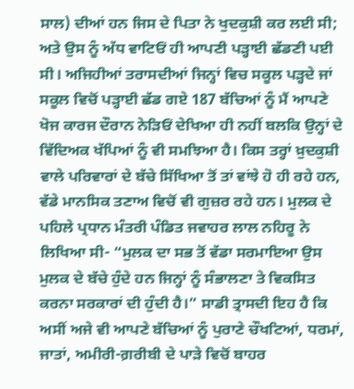ਸਾਲ) ਦੀਆਂ ਹਨ ਜਿਸ ਦੇ ਪਿਤਾ ਨੇ ਖੁਦਕੁਸ਼ੀ ਕਰ ਲਈ ਸੀ; ਅਤੇ ਉਸ ਨੂੰ ਅੱਧ ਵਾਟਿਓਂ ਹੀ ਆਪਣੀ ਪੜ੍ਹਾਈ ਛੱਡਣੀ ਪਈ ਸੀ। ਅਜਿਹੀਆਂ ਤਰਾਸਦੀਆਂ ਜਿਨ੍ਹਾਂ ਵਿਚ ਸਕੂਲ ਪੜ੍ਹਦੇ ਜਾਂ ਸਕੂਲ ਵਿਚੋਂ ਪੜ੍ਹਾਈ ਛੱਡ ਗਏ 187 ਬੱਚਿਆਂ ਨੂੰ ਮੈਂ ਆਪਣੇ ਖੋਜ ਕਾਰਜ ਦੌਰਾਨ ਨੇੜਿਓਂ ਦੇਖਿਆ ਹੀ ਨਹੀਂ ਬਲਕਿ ਉਨ੍ਹਾਂ ਦੇ ਵਿੱਦਿਅਕ ਖੱਪਿਆਂ ਨੂੰ ਵੀ ਸਮਝਿਆ ਹੈ। ਕਿਸ ਤਰ੍ਹਾਂ ਖ਼ੁਦਕੁਸ਼ੀ ਵਾਲੇ ਪਰਿਵਾਰਾਂ ਦੇ ਬੱਚੇ ਸਿੱਖਿਆ ਤੋਂ ਤਾਂ ਵਾਂਝੇ ਹੋ ਹੀ ਰਹੇ ਹਨ, ਵੱਡੇ ਮਾਨਸਿਕ ਤਣਾਅ ਵਿਚੋਂ ਵੀ ਗੁਜ਼ਰ ਰਹੇ ਹਨ। ਮੁਲਕ ਦੇ ਪਹਿਲੇ ਪ੍ਰਧਾਨ ਮੰਤਰੀ ਪੰਡਿਤ ਜਵਾਹਰ ਲਾਲ ਨਹਿਰੂ ਨੇ ਲਿਖਿਆ ਸੀ- “ਮੁਲਕ ਦਾ ਸਭ ਤੋਂ ਵੱਡਾ ਸਰਮਾਇਆ ਉਸ ਮੁਲਕ ਦੇ ਬੱਚੇ ਹੁੰਦੇ ਹਨ ਜਿਨ੍ਹਾਂ ਨੂੰ ਸੰਭਾਲਣਾ ਤੇ ਵਿਕਸਿਤ ਕਰਨਾ ਸਰਕਾਰਾਂ ਦੀ ਹੁੰਦੀ ਹੈ।” ਸਾਡੀ ਤ੍ਰਾਸਦੀ ਇਹ ਹੈ ਕਿ ਅਸੀਂ ਅਜੇ ਵੀ ਆਪਣੇ ਬੱਚਿਆਂ ਨੂੰ ਪੁਰਾਣੇ ਚੌਖਟਿਆਂ, ਧਰਮਾਂ, ਜਾਤਾਂ, ਅਮੀਰੀ-ਗ਼ਰੀਬੀ ਦੇ ਪਾੜੇ ਵਿਚੋਂ ਬਾਹਰ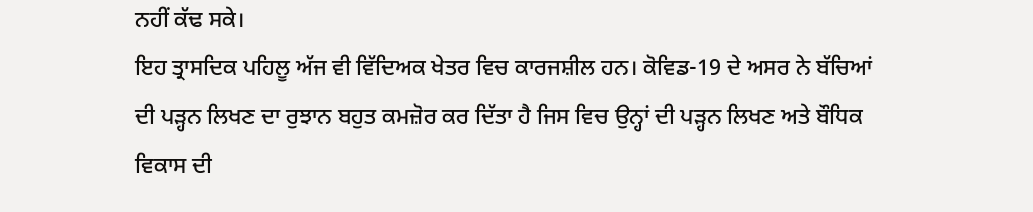ਨਹੀਂ ਕੱਢ ਸਕੇ।
ਇਹ ਤ੍ਰਾਸਦਿਕ ਪਹਿਲੂ ਅੱਜ ਵੀ ਵਿੱਦਿਅਕ ਖੇਤਰ ਵਿਚ ਕਾਰਜਸ਼ੀਲ ਹਨ। ਕੋਵਿਡ-19 ਦੇ ਅਸਰ ਨੇ ਬੱਚਿਆਂ ਦੀ ਪੜ੍ਹਨ ਲਿਖਣ ਦਾ ਰੁਝਾਨ ਬਹੁਤ ਕਮਜ਼ੋਰ ਕਰ ਦਿੱਤਾ ਹੈ ਜਿਸ ਵਿਚ ਉਨ੍ਹਾਂ ਦੀ ਪੜ੍ਹਨ ਲਿਖਣ ਅਤੇ ਬੌਧਿਕ ਵਿਕਾਸ ਦੀ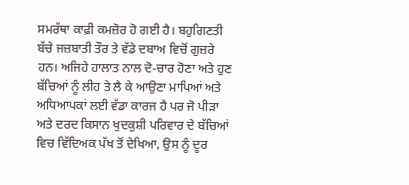ਸਮਰੱਥਾ ਕਾਫ਼ੀ ਕਮਜ਼ੋਰ ਹੋ ਗਈ ਹੈ। ਬਹੁਗਿਣਤੀ ਬੱਚੇ ਜਜ਼ਬਾਤੀ ਤੌਰ ਤੇ ਵੱਡੇ ਦਬਾਅ ਵਿਚੋਂ ਗੁਜ਼ਰੇ ਹਨ। ਅਜਿਹੇ ਹਾਲਾਤ ਨਾਲ ਦੋ-ਚਾਰ ਹੋਣਾ ਅਤੇ ਹੁਣ ਬੱਚਿਆਂ ਨੂੰ ਲੀਹ ਤੇ ਲੈ ਕੇ ਆਉਣਾ ਮਾਪਿਆਂ ਅਤੇ ਅਧਿਆਪਕਾਂ ਲਈ ਵੱਡਾ ਕਾਰਜ ਹੈ ਪਰ ਜੋ ਪੀੜਾ ਅਤੇ ਦਰਦ ਕਿਸਾਨ ਖੁਦਕੁਸ਼ੀ ਪਰਿਵਾਰ ਦੇ ਬੱਚਿਆਂ ਵਿਚ ਵਿੱਦਿਅਕ ਪੱਖ ਤੋਂ ਦੇਖਿਆ, ਉਸ ਨੂੰ ਦੂਰ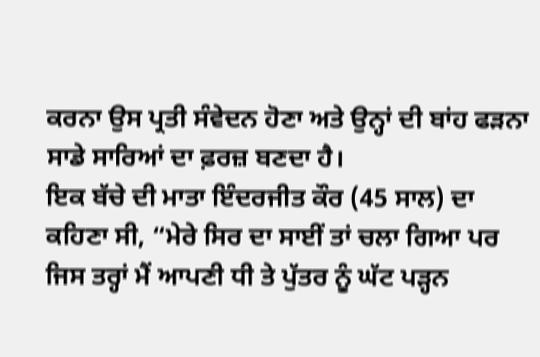ਕਰਨਾ ਉਸ ਪ੍ਰਤੀ ਸੰਵੇਦਨ ਹੋਣਾ ਅਤੇ ਉਨ੍ਹਾਂ ਦੀ ਬਾਂਹ ਫੜਨਾ ਸਾਡੇ ਸਾਰਿਆਂ ਦਾ ਫ਼ਰਜ਼ ਬਣਦਾ ਹੈ।
ਇਕ ਬੱਚੇ ਦੀ ਮਾਤਾ ਇੰਦਰਜੀਤ ਕੌਰ (45 ਸਾਲ) ਦਾ ਕਹਿਣਾ ਸੀ, “ਮੇਰੇ ਸਿਰ ਦਾ ਸਾਈਂ ਤਾਂ ਚਲਾ ਗਿਆ ਪਰ ਜਿਸ ਤਰ੍ਹਾਂ ਮੈਂ ਆਪਣੀ ਧੀ ਤੇ ਪੁੱਤਰ ਨੂੰ ਘੱਟ ਪੜ੍ਹਨ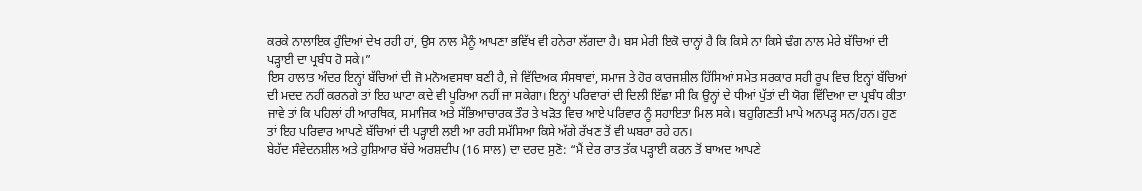ਕਰਕੇ ਨਾਲਾਇਕ ਹੁੰਦਿਆਂ ਦੇਖ ਰਹੀ ਹਾਂ, ਉਸ ਨਾਲ ਮੈਨੂੰ ਆਪਣਾ ਭਵਿੱਖ ਵੀ ਹਨੇਰਾ ਲੱਗਦਾ ਹੈ। ਬਸ ਮੇਰੀ ਇਕੋ ਚਾਨ੍ਹਾਂ ਹੈ ਕਿ ਕਿਸੇ ਨਾ ਕਿਸੇ ਢੰਗ ਨਾਲ ਮੇਰੇ ਬੱਚਿਆਂ ਦੀ ਪੜ੍ਹਾਈ ਦਾ ਪ੍ਰਬੰਧ ਹੋ ਸਕੇ।”
ਇਸ ਹਾਲਾਤ ਅੰਦਰ ਇਨ੍ਹਾਂ ਬੱਚਿਆਂ ਦੀ ਜੋ ਮਨੋਅਵਸਥਾ ਬਣੀ ਹੈ, ਜੇ ਵਿੱਦਿਅਕ ਸੰਸਥਾਵਾਂ, ਸਮਾਜ ਤੇ ਹੋਰ ਕਾਰਜਸ਼ੀਲ ਹਿੱਸਿਆਂ ਸਮੇਤ ਸਰਕਾਰ ਸਹੀ ਰੂਪ ਵਿਚ ਇਨ੍ਹਾਂ ਬੱਚਿਆਂ ਦੀ ਮਦਦ ਨਹੀਂ ਕਰਨਗੇ ਤਾਂ ਇਹ ਘਾਟਾ ਕਦੇ ਵੀ ਪੂਰਿਆ ਨਹੀਂ ਜਾ ਸਕੇਗਾ। ਇਨ੍ਹਾਂ ਪਰਿਵਾਰਾਂ ਦੀ ਦਿਲੀ ਇੱਛਾ ਸੀ ਕਿ ਉਨ੍ਹਾਂ ਦੇ ਧੀਆਂ ਪੁੱਤਾਂ ਦੀ ਯੋਗ ਵਿੱਦਿਆ ਦਾ ਪ੍ਰਬੰਧ ਕੀਤਾ ਜਾਵੇ ਤਾਂ ਕਿ ਪਹਿਲਾਂ ਹੀ ਆਰਥਿਕ, ਸਮਾਜਿਕ ਅਤੇ ਸੱਭਿਆਚਾਰਕ ਤੌਰ ਤੇ ਖੜੋਤ ਵਿਚ ਆਏ ਪਰਿਵਾਰ ਨੂੰ ਸਹਾਇਤਾ ਮਿਲ ਸਕੇ। ਬਹੁਗਿਣਤੀ ਮਾਪੇ ਅਨਪੜ੍ਹ ਸਨ/ਹਨ। ਹੁਣ ਤਾਂ ਇਹ ਪਰਿਵਾਰ ਆਪਣੇ ਬੱਚਿਆਂ ਦੀ ਪੜ੍ਹਾਈ ਲਈ ਆ ਰਹੀ ਸਮੱਸਿਆ ਕਿਸੇ ਅੱਗੇ ਰੱਖਣ ਤੋਂ ਵੀ ਘਬਰਾ ਰਹੇ ਹਨ।
ਬੇਹੱਦ ਸੰਵੇਦਨਸ਼ੀਲ ਅਤੇ ਹੁਸ਼ਿਆਰ ਬੱਚੇ ਅਰਸ਼ਦੀਪ (16 ਸਾਲ) ਦਾ ਦਰਦ ਸੁਣੋ: “ਮੈਂ ਦੇਰ ਰਾਤ ਤੱਕ ਪੜ੍ਹਾਈ ਕਰਨ ਤੋਂ ਬਾਅਦ ਆਪਣੇ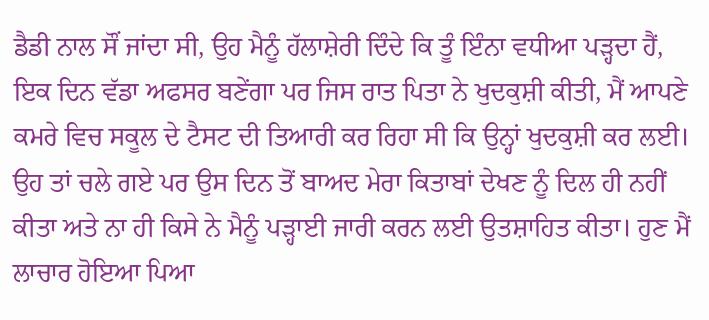ਡੈਡੀ ਨਾਲ ਸੌਂ ਜਾਂਦਾ ਸੀ, ਉਹ ਮੈਨੂੰ ਹੱਲਾਸ਼ੇਰੀ ਦਿੰਦੇ ਕਿ ਤੂੰ ਇੰਨਾ ਵਧੀਆ ਪੜ੍ਹਦਾ ਹੈਂ, ਇਕ ਦਿਨ ਵੱਡਾ ਅਫਸਰ ਬਣੇਂਗਾ ਪਰ ਜਿਸ ਰਾਤ ਪਿਤਾ ਨੇ ਖੁਦਕੁਸ਼ੀ ਕੀਤੀ, ਮੈਂ ਆਪਣੇ ਕਮਰੇ ਵਿਚ ਸਕੂਲ ਦੇ ਟੈਸਟ ਦੀ ਤਿਆਰੀ ਕਰ ਰਿਹਾ ਸੀ ਕਿ ਉਨ੍ਹਾਂ ਖੁਦਕੁਸ਼ੀ ਕਰ ਲਈ। ਉਹ ਤਾਂ ਚਲੇ ਗਏ ਪਰ ਉਸ ਦਿਨ ਤੋਂ ਬਾਅਦ ਮੇਰਾ ਕਿਤਾਬਾਂ ਦੇਖਣ ਨੂੰ ਦਿਲ ਹੀ ਨਹੀਂ ਕੀਤਾ ਅਤੇ ਨਾ ਹੀ ਕਿਸੇ ਨੇ ਮੈਨੂੰ ਪੜ੍ਹਾਈ ਜਾਰੀ ਕਰਨ ਲਈ ਉਤਸ਼ਾਹਿਤ ਕੀਤਾ। ਹੁਣ ਮੈਂ ਲਾਚਾਰ ਹੋਇਆ ਪਿਆ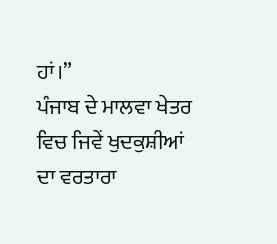ਹਾਂ।”
ਪੰਜਾਬ ਦੇ ਮਾਲਵਾ ਖੇਤਰ ਵਿਚ ਜਿਵੇਂ ਖੁਦਕੁਸ਼ੀਆਂ ਦਾ ਵਰਤਾਰਾ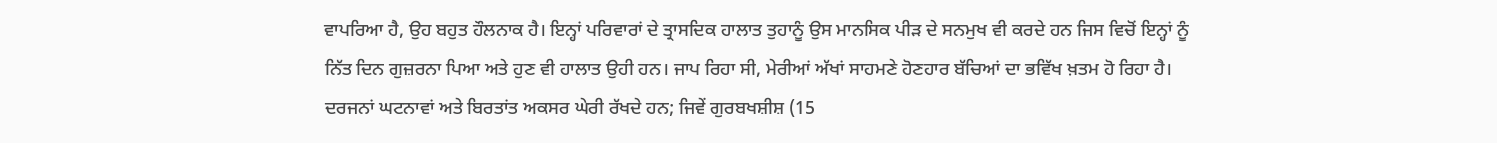ਵਾਪਰਿਆ ਹੈ, ਉਹ ਬਹੁਤ ਹੌਲਨਾਕ ਹੈ। ਇਨ੍ਹਾਂ ਪਰਿਵਾਰਾਂ ਦੇ ਤ੍ਰਾਸਦਿਕ ਹਾਲਾਤ ਤੁਹਾਨੂੰ ਉਸ ਮਾਨਸਿਕ ਪੀੜ ਦੇ ਸਨਮੁਖ ਵੀ ਕਰਦੇ ਹਨ ਜਿਸ ਵਿਚੋਂ ਇਨ੍ਹਾਂ ਨੂੰ ਨਿੱਤ ਦਿਨ ਗੁਜ਼ਰਨਾ ਪਿਆ ਅਤੇ ਹੁਣ ਵੀ ਹਾਲਾਤ ਉਹੀ ਹਨ। ਜਾਪ ਰਿਹਾ ਸੀ, ਮੇਰੀਆਂ ਅੱਖਾਂ ਸਾਹਮਣੇ ਹੋਣਹਾਰ ਬੱਚਿਆਂ ਦਾ ਭਵਿੱਖ ਖ਼ਤਮ ਹੋ ਰਿਹਾ ਹੈ। ਦਰਜਨਾਂ ਘਟਨਾਵਾਂ ਅਤੇ ਬਿਰਤਾਂਤ ਅਕਸਰ ਘੇਰੀ ਰੱਖਦੇ ਹਨ; ਜਿਵੇਂ ਗੁਰਬਖਸ਼ੀਸ਼ (15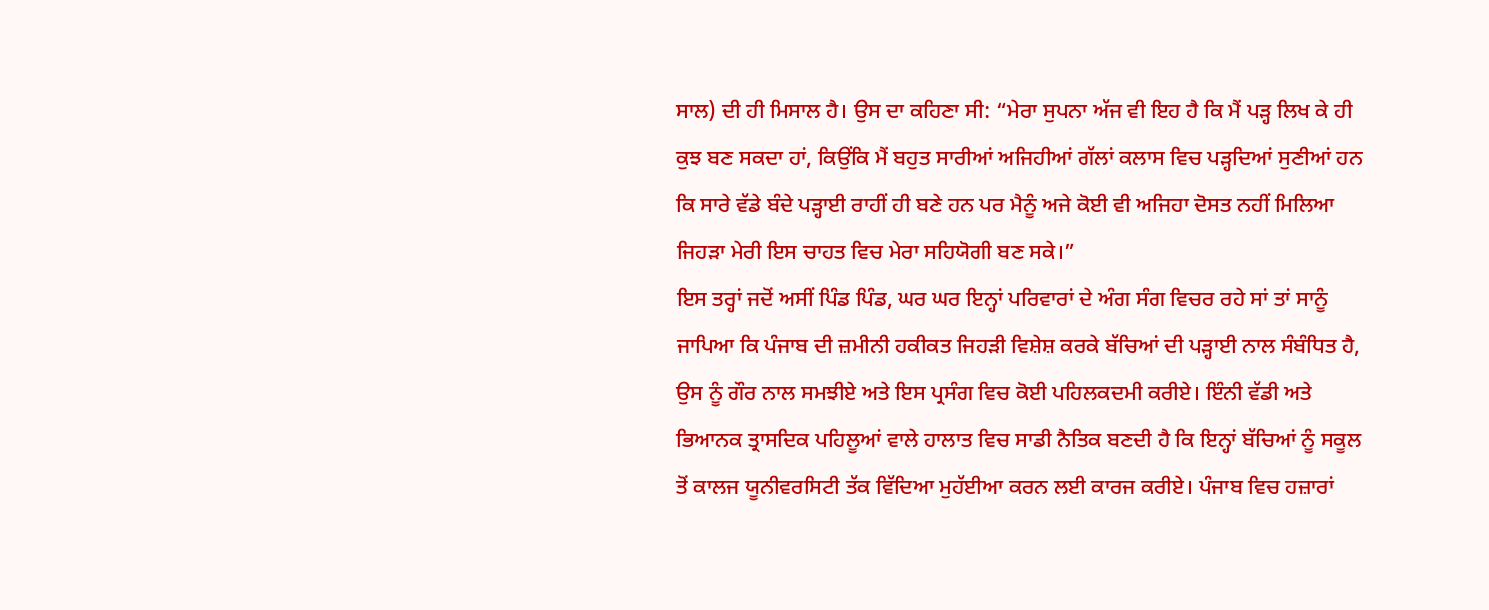ਸਾਲ) ਦੀ ਹੀ ਮਿਸਾਲ ਹੈ। ਉਸ ਦਾ ਕਹਿਣਾ ਸੀ: “ਮੇਰਾ ਸੁਪਨਾ ਅੱਜ ਵੀ ਇਹ ਹੈ ਕਿ ਮੈਂ ਪੜ੍ਹ ਲਿਖ ਕੇ ਹੀ ਕੁਝ ਬਣ ਸਕਦਾ ਹਾਂ, ਕਿਉਂਕਿ ਮੈਂ ਬਹੁਤ ਸਾਰੀਆਂ ਅਜਿਹੀਆਂ ਗੱਲਾਂ ਕਲਾਸ ਵਿਚ ਪੜ੍ਹਦਿਆਂ ਸੁਣੀਆਂ ਹਨ ਕਿ ਸਾਰੇ ਵੱਡੇ ਬੰਦੇ ਪੜ੍ਹਾਈ ਰਾਹੀਂ ਹੀ ਬਣੇ ਹਨ ਪਰ ਮੈਨੂੰ ਅਜੇ ਕੋਈ ਵੀ ਅਜਿਹਾ ਦੋਸਤ ਨਹੀਂ ਮਿਲਿਆ ਜਿਹੜਾ ਮੇਰੀ ਇਸ ਚਾਹਤ ਵਿਚ ਮੇਰਾ ਸਹਿਯੋਗੀ ਬਣ ਸਕੇ।”
ਇਸ ਤਰ੍ਹਾਂ ਜਦੋਂ ਅਸੀਂ ਪਿੰਡ ਪਿੰਡ, ਘਰ ਘਰ ਇਨ੍ਹਾਂ ਪਰਿਵਾਰਾਂ ਦੇ ਅੰਗ ਸੰਗ ਵਿਚਰ ਰਹੇ ਸਾਂ ਤਾਂ ਸਾਨੂੰ ਜਾਪਿਆ ਕਿ ਪੰਜਾਬ ਦੀ ਜ਼ਮੀਨੀ ਹਕੀਕਤ ਜਿਹੜੀ ਵਿਸ਼ੇਸ਼ ਕਰਕੇ ਬੱਚਿਆਂ ਦੀ ਪੜ੍ਹਾਈ ਨਾਲ ਸੰਬੰਧਿਤ ਹੈ, ਉਸ ਨੂੰ ਗੌਰ ਨਾਲ ਸਮਝੀਏ ਅਤੇ ਇਸ ਪ੍ਰਸੰਗ ਵਿਚ ਕੋਈ ਪਹਿਲਕਦਮੀ ਕਰੀਏ। ਇੰਨੀ ਵੱਡੀ ਅਤੇ ਭਿਆਨਕ ਤ੍ਰਾਸਦਿਕ ਪਹਿਲੂਆਂ ਵਾਲੇ ਹਾਲਾਤ ਵਿਚ ਸਾਡੀ ਨੈਤਿਕ ਬਣਦੀ ਹੈ ਕਿ ਇਨ੍ਹਾਂ ਬੱਚਿਆਂ ਨੂੰ ਸਕੂਲ ਤੋਂ ਕਾਲਜ ਯੂਨੀਵਰਸਿਟੀ ਤੱਕ ਵਿੱਦਿਆ ਮੁਹੱਈਆ ਕਰਨ ਲਈ ਕਾਰਜ ਕਰੀਏ। ਪੰਜਾਬ ਵਿਚ ਹਜ਼ਾਰਾਂ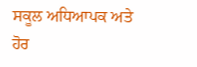ਸਕੂਲ ਅਧਿਆਪਕ ਅਤੇ ਹੋਰ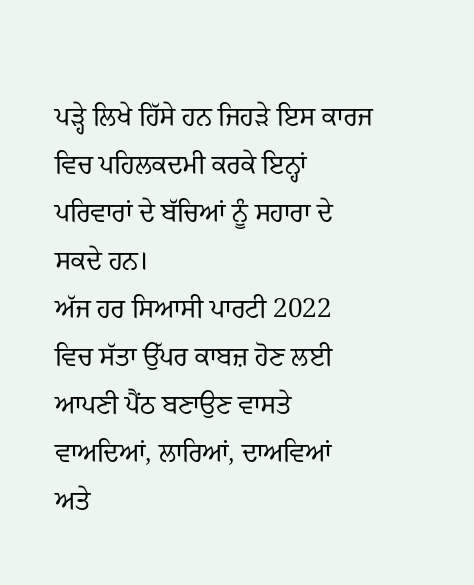ਪੜ੍ਹੇ ਲਿਖੇ ਹਿੱਸੇ ਹਨ ਜਿਹੜੇ ਇਸ ਕਾਰਜ ਵਿਚ ਪਹਿਲਕਦਮੀ ਕਰਕੇ ਇਨ੍ਹਾਂ ਪਰਿਵਾਰਾਂ ਦੇ ਬੱਚਿਆਂ ਨੂੰ ਸਹਾਰਾ ਦੇ ਸਕਦੇ ਹਨ।
ਅੱਜ ਹਰ ਸਿਆਸੀ ਪਾਰਟੀ 2022 ਵਿਚ ਸੱਤਾ ਉੱਪਰ ਕਾਬਜ਼ ਹੋਣ ਲਈ ਆਪਣੀ ਪੈਂਠ ਬਣਾਉਣ ਵਾਸਤੇ ਵਾਅਦਿਆਂ, ਲਾਰਿਆਂ, ਦਾਅਵਿਆਂ ਅਤੇ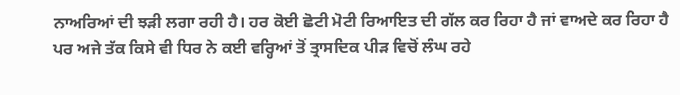ਨਾਅਰਿਆਂ ਦੀ ਝੜੀ ਲਗਾ ਰਹੀ ਹੈ। ਹਰ ਕੋਈ ਛੋਟੀ ਮੋਟੀ ਰਿਆਇਤ ਦੀ ਗੱਲ ਕਰ ਰਿਹਾ ਹੈ ਜਾਂ ਵਾਅਦੇ ਕਰ ਰਿਹਾ ਹੈ ਪਰ ਅਜੇ ਤੱਕ ਕਿਸੇ ਵੀ ਧਿਰ ਨੇ ਕਈ ਵਰ੍ਹਿਆਂ ਤੋਂ ਤ੍ਰਾਸਦਿਕ ਪੀੜ ਵਿਚੋਂ ਲੰਘ ਰਹੇ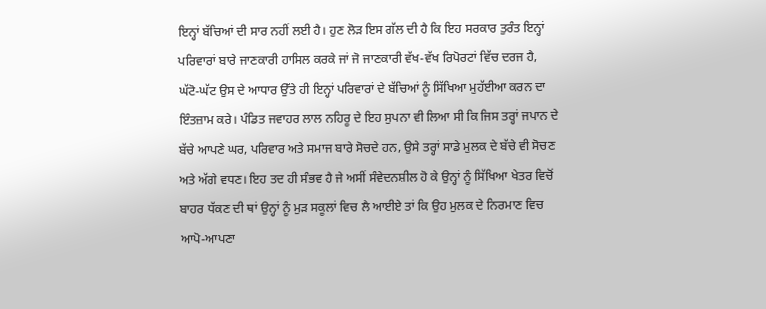ਇਨ੍ਹਾਂ ਬੱਚਿਆਂ ਦੀ ਸਾਰ ਨਹੀਂ ਲਈ ਹੈ। ਹੁਣ ਲੋੜ ਇਸ ਗੱਲ ਦੀ ਹੈ ਕਿ ਇਹ ਸਰਕਾਰ ਤੁਰੰਤ ਇਨ੍ਹਾਂ ਪਰਿਵਾਰਾਂ ਬਾਰੇ ਜਾਣਕਾਰੀ ਹਾਸਿਲ ਕਰਕੇ ਜਾਂ ਜੋ ਜਾਣਕਾਰੀ ਵੱਖ-ਵੱਖ ਰਿਪੋਰਟਾਂ ਵਿੱਚ ਦਰਜ ਹੈ, ਘੱਟੋ-ਘੱਟ ਉਸ ਦੇ ਆਧਾਰ ਉੱਤੇ ਹੀ ਇਨ੍ਹਾਂ ਪਰਿਵਾਰਾਂ ਦੇ ਬੱਚਿਆਂ ਨੂੰ ਸਿੱਖਿਆ ਮੁਹੱਈਆ ਕਰਨ ਦਾ ਇੰਤਜ਼ਾਮ ਕਰੇ। ਪੰਡਿਤ ਜਵਾਹਰ ਲਾਲ ਨਹਿਰੂ ਦੇ ਇਹ ਸੁਪਨਾ ਵੀ ਲਿਆ ਸੀ ਕਿ ਜਿਸ ਤਰ੍ਹਾਂ ਜਪਾਨ ਦੇ ਬੱਚੇ ਆਪਣੇ ਘਰ, ਪਰਿਵਾਰ ਅਤੇ ਸਮਾਜ ਬਾਰੇ ਸੋਚਦੇ ਹਨ, ਉਸੇ ਤਰ੍ਹਾਂ ਸਾਡੇ ਮੁਲਕ ਦੇ ਬੱਚੇ ਵੀ ਸੋਚਣ ਅਤੇ ਅੱਗੇ ਵਧਣ। ਇਹ ਤਦ ਹੀ ਸੰਭਵ ਹੈ ਜੇ ਅਸੀਂ ਸੰਵੇਦਨਸ਼ੀਲ ਹੋ ਕੇ ਉਨ੍ਹਾਂ ਨੂੰ ਸਿੱਖਿਆ ਖੇਤਰ ਵਿਚੋਂ ਬਾਹਰ ਧੱਕਣ ਦੀ ਥਾਂ ਉਨ੍ਹਾਂ ਨੂੰ ਮੁੜ ਸਕੂਲਾਂ ਵਿਚ ਲੈ ਆਈਏ ਤਾਂ ਕਿ ਉਹ ਮੁਲਕ ਦੇ ਨਿਰਮਾਣ ਵਿਚ ਆਪੋ-ਆਪਣਾ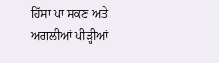ਹਿੱਸਾ ਪਾ ਸਕਣ ਅਤੇ ਅਗਲੀਆਂ ਪੀੜ੍ਹੀਆਂ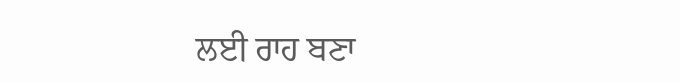ਲਈ ਰਾਹ ਬਣਾ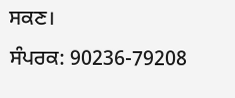ਸਕਣ।
ਸੰਪਰਕ: 90236-79208